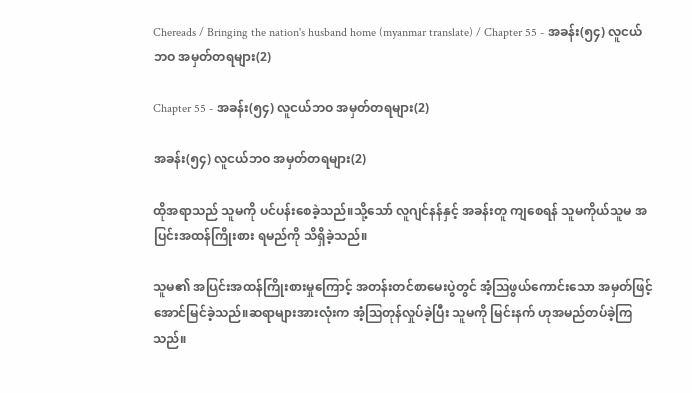Chereads / Bringing the nation's husband home (myanmar translate) / Chapter 55 - အခန်း(၅၄) လူငယ်ဘဝ အမှတ်တရများ(2)

Chapter 55 - အခန်း(၅၄) လူငယ်ဘဝ အမှတ်တရများ(2)

အခန်း(၅၄) လူငယ်ဘဝ အမှတ်တရများ(2)

ထိုအရာသည် သူမကို ပင်ပန်းစေခဲ့သည်။သို့သော် လူဂျင်နန်နှင့် အခန်းတူ ကျစေရန် သူမကိုယ်သူမ အပြင်းအထန်ကြိုးစား ရမည်ကို သိရှိခဲ့သည်။

သူမ၏ အပြင်းအထန်ကြိုးစားမှုကြောင့် အတန်းတင်စာမေးပွဲတွင် အံ့ဩဖွယ်ကောင်းသော အမှတ်ဖြင့်အောင်မြင်ခဲ့သည်။ဆရာများအားလုံးက အံ့ဩတုန်လှုပ်ခဲ့ပြီး သူမကို မြင်းနက် ဟုအမည်တပ်ခဲ့ကြသည်။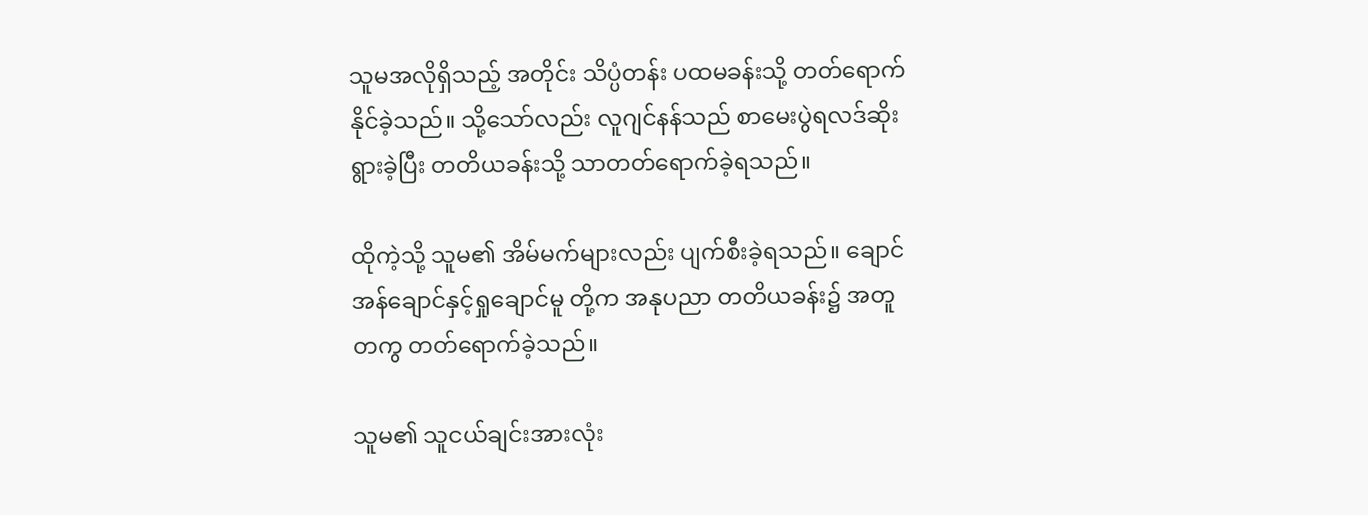သူမအလိုရှိသည့် အတိုင်း သိပ္ပံတန်း ပထမခန်းသို့ တတ်ရောက်နိုင်ခဲ့သည်။ သို့သော်လည်း လူဂျင်နန်သည် စာမေးပွဲရလဒ်ဆိုးရွားခဲ့ပြီး တတိယခန်းသို့ သာတတ်ရောက်ခဲ့ရသည်။

ထိုကဲ့သို့ သူမ၏ အိမ်မက်များလည်း ပျက်စီးခဲ့ရသည်။ ချောင်အန်ချောင်နှင့်ရှုချောင်မူ တို့က အနုပညာ တတိယခန်း၌ အတူတကွ တတ်ရောက်ခဲ့သည်။

သူမ၏ သူငယ်ချင်းအားလုံး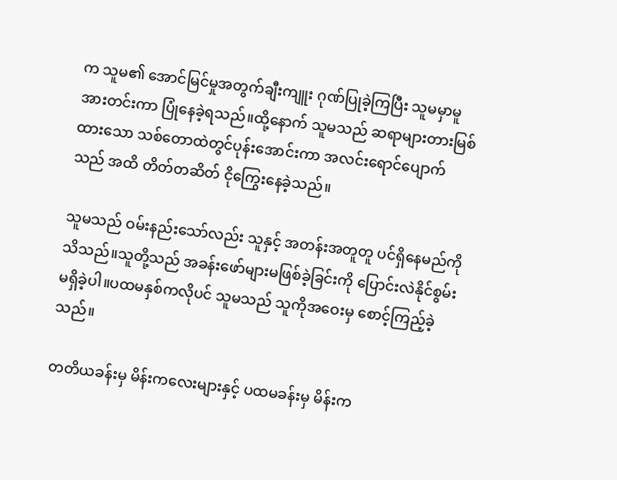က သူမ၏ အောင်မြင်မှုအတွက်ချီးကျူး ဂုဏ်ပြုခဲ့ကြပြီး သူမမှာမူ အားတင်းကာ ပြုံနေခဲ့ရသည်။ထို့နောက် သူမသည် ဆရာများတားမြစ်ထားသော သစ်တောထဲတွင်ပုန်းအောင်းကာ အလင်းရောင်ပျောက်သည် အထိ တိတ်တဆိတ် ငိုကြွေးနေခဲ့သည်။

သူမသည် ဝမ်းနည်းသော်လည်း သူနှင့် အတန်းအတူတူ ပင်ရှိနေမည်ကို သိသည်။သူတို့သည် အခန်းဖော်များမဖြစ်ခဲ့ခြင်းကို ပြောင်းလဲနိုင်စွမ်းမရှိခဲ့ပါ။ပထမနှစ်ကလိုပင် သူမသည် သူကိုအဝေးမှ စောင့်ကြည့်ခဲ့သည်။

တတိယခန်းမှ မိန်းကလေးများနှင့် ပထမခန်းမှ မိန်းက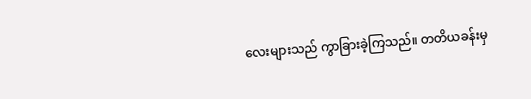လေးများသည် ကွာခြားခဲ့ကြသည်။ တတိယခန်းမှ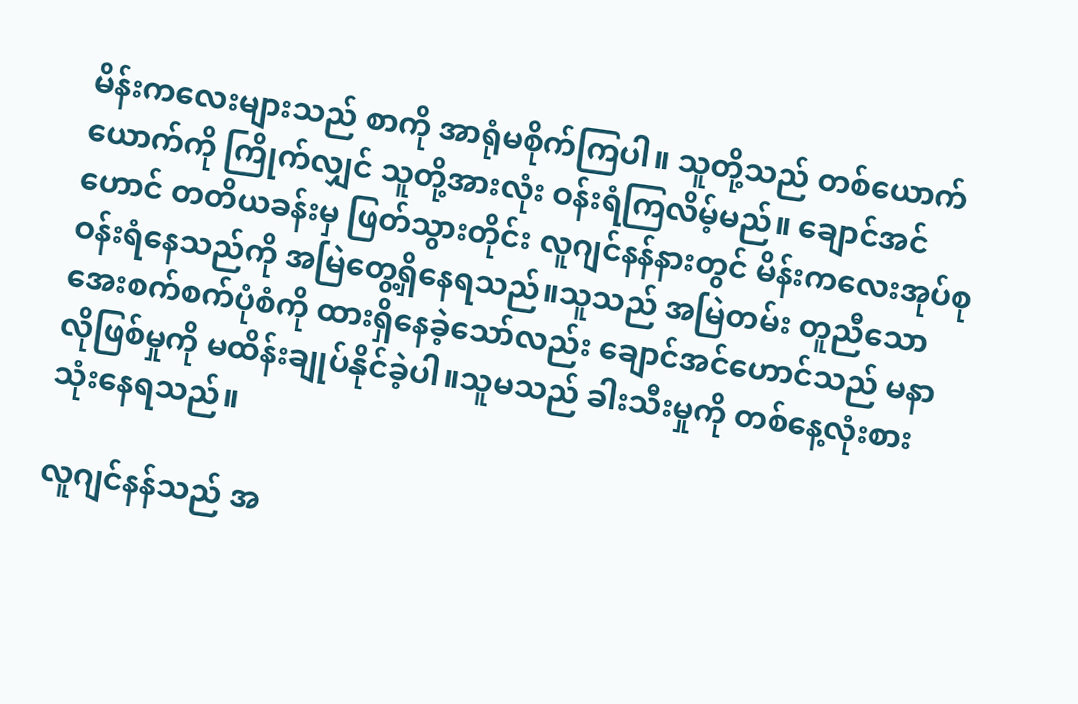မိန်းကလေးများသည် စာကို အာရုံမစိုက်ကြပါ။ သူတို့သည် တစ်ယောက်ယောက်ကို ကြိုက်လျှင် သူတို့အားလုံး ဝန်းရံကြလိမ့်မည်။ ချောင်အင်ဟောင် တတိယခန်းမှ ဖြတ်သွားတိုင်း လူဂျင်နန်နားတွင် မိန်းကလေးအုပ်စု ဝန်းရံနေသည်ကို အမြဲတွေ့ရှိနေရသည်။သူသည် အမြဲတမ်း တူညီသော အေးစက်စက်ပုံစံကို ထားရှိနေခဲ့သော်လည်း ချောင်အင်ဟောင်သည် မနာလိုဖြစ်မှုကို မထိန်းချုပ်နိုင်ခဲ့ပါ။သူမသည် ခါးသီးမှုကို တစ်နေ့လုံးစားသုံးနေရသည်။

လူဂျင်နန်သည် အ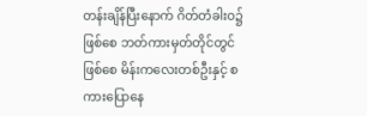တန်းချိန်ပြီးနောက် ဂိတ်တံခါးဝ၌ ဖြစ်စေ ဘတ်ကားမှတ်တိုင်တွင် ဖြစ်စေ မိန်းကလေးတစ်ဦးနှင့် စကားပြောနေ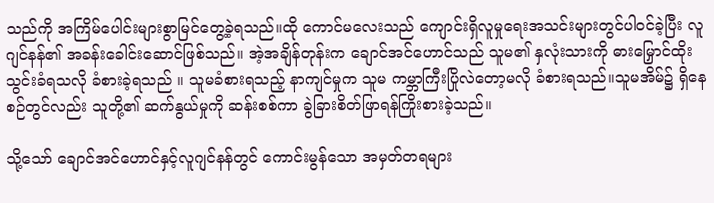သည်ကို အကြိမ်ပေါင်းများစွာမြင်တွေ့ခဲ့ရသည်။ထို ကောင်မလေးသည် ကျောင်းရှိလူမှုရေးအသင်းများတွင်ပါဝင်ခဲ့ပြီး လူဂျင်နန်၏ အခန်းခေါင်းဆောင်ဖြစ်သည်။ အဲ့အချိန်တုန်းက ချောင်အင်ဟောင်သည် သူမ၏ နှလုံးသားကို ဓားမြှောင်ထိုးသွင်းခံရသလို ခံစားခဲ့ရသည် ။ သူမခံစားရသည့် နာကျင်မှုက သူမ ကမ္ဘာကြီးပြိုလဲတော့မလို ခံစားရသည်။သူမအိမ်၌ ရှိနေစဉ်တွင်လည်း သူတို့၏ ဆက်နွယ်မှုကို ဆန်းစစ်ကာ ခွဲခြားစိတ်ဖြာရန်ကြိုးစားခဲ့သည်။

သို့သော် ချောင်အင်ဟောင်နှင့်လူဂျင်နန်တွင် ကောင်းမွန်သော အမှတ်တရများ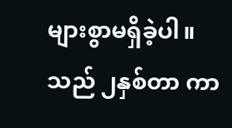များစွာမရှိခဲ့ပါ။ သည် ၂နှစ်တာ ကာ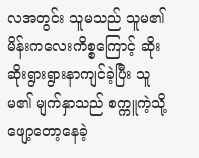လအတွင်း သူမသည် သူမ၏ မိန်းကလေးကိစ္စကြောင့် ဆိုးဆိုးရွားရွားနာကျင်ခဲ့ပြီး သူမ၏ မျက်နှာသည် စက္ကူကဲ့သို့ ဖျော့တော့နေခဲ့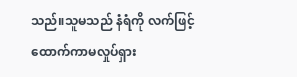သည်။သူမသည် နံရံကို လက်ဖြင့်ထောက်ကာမလှုပ်ရှား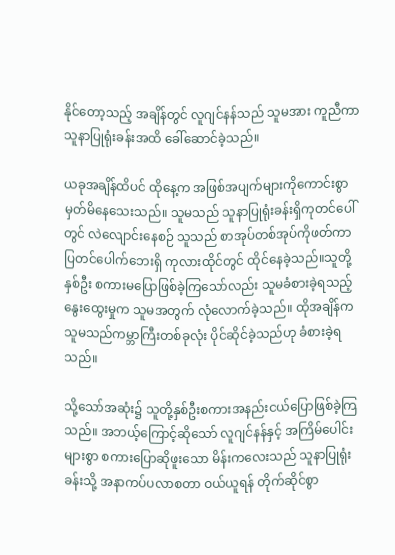နိုင်တော့သည့် အချိန်တွင် လူဂျင်နန်သည် သူမအား ကူညီကာ သူနာပြုရုံးခန်းအထိ ခေါ်ဆောင်ခဲ့သည်။

ယခုအချိန်ထိပင် ထိုနေ့က အဖြစ်အပျက်များကိုကောင်းစွာ မှတ်မိနေသေးသည်။ သူမသည် သူနာပြုရုံးခန်းရှိကုတင်ပေါ်တွင် လဲလျောင်းနေစဉ် သူသည် စာအုပ်တစ်အုပ်ကိုဖတ်ကာ ပြတင်ပေါက်ဘေးရှိ ကုလားထိုင်တွင် ထိုင်နေခဲ့သည်။သူတို့နှစ်ဦး စကားမပြောဖြစ်ခဲ့ကြသော်လည်း သူမခံစားခဲ့ရသည့် နွေးထွေးမှုက သူမအတွက် လုံလောက်ခဲ့သည်။ ထိုအချိန်က သူမသည်ကမ္ဘာကြီးတစ်ခုလုံး ပိုင်ဆိုင်ခဲ့သည်ဟု ခံစားခဲ့ရသည်။

သို့သော်အဆုံး၌ သူတို့နှစ်ဦးစကားအနည်းငယ်ပြောဖြစ်ခဲ့ကြသည်။ အဘယ့်ကြောင့်ဆိုသော် လူဂျင်နန်နှင့် အကြိမ်ပေါင်းများစွာ စကားပြောဆိုဖူးသော မိန်းကလေးသည် သူနာပြုရုံးခန်းသို့ အနာကပ်ပလာစတာ ဝယ်ယူရန် တိုက်ဆိုင်စွာ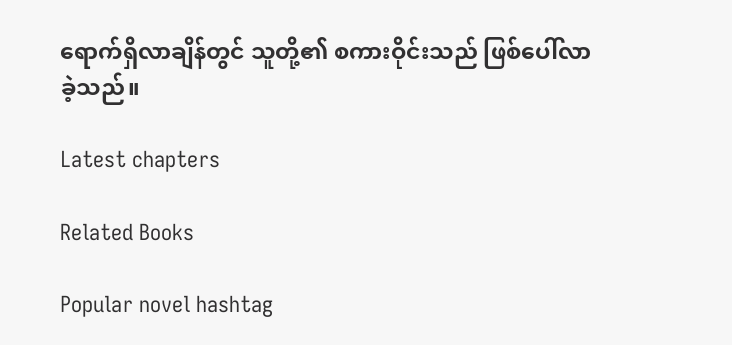ရောက်ရှိလာချိန်တွင် သူတို့၏ စကားဝိုင်းသည် ဖြစ်ပေါ်လာခဲ့သည်။

Latest chapters

Related Books

Popular novel hashtag